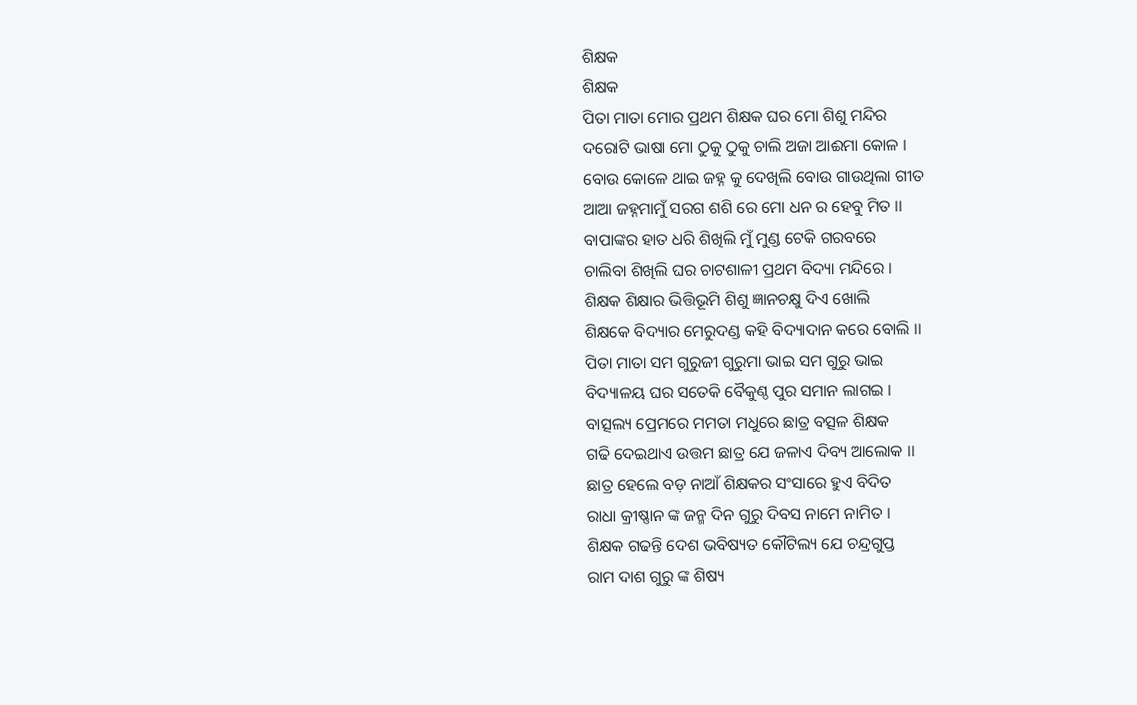ଶିକ୍ଷକ
ଶିକ୍ଷକ
ପିତା ମାତା ମୋର ପ୍ରଥମ ଶିକ୍ଷକ ଘର ମୋ ଶିଶୁ ମନ୍ଦିର
ଦରୋଟି ଭାଷା ମୋ ଠୁକୁ ଠୁକୁ ଚାଲି ଅଜା ଆଈମା କୋଳ ।
ବୋଉ କୋଳେ ଥାଇ ଜହ୍ନ କୁ ଦେଖିଲି ବୋଉ ଗାଉଥିଲା ଗୀତ
ଆଆ ଜହ୍ନମାମୁଁ ସରଗ ଶଶି ରେ ମୋ ଧନ ର ହେବୁ ମିତ ।।
ବାପାଙ୍କର ହାତ ଧରି ଶିଖିଲି ମୁଁ ମୁଣ୍ଡ ଟେକି ଗରବରେ
ଚାଲିବା ଶିଖିଲି ଘର ଚାଟଶାଳୀ ପ୍ରଥମ ବିଦ୍ୟା ମନ୍ଦିରେ ।
ଶିକ୍ଷକ ଶିକ୍ଷାର ଭିତ୍ତିଭୂମି ଶିଶୁ ଜ୍ଞାନଚକ୍ଷୁ ଦିଏ ଖୋଲି
ଶିକ୍ଷକେ ବିଦ୍ୟାର ମେରୁଦଣ୍ଡ କହି ବିଦ୍ୟାଦାନ କରେ ବୋଲି ।।
ପିତା ମାତା ସମ ଗୁରୁଜୀ ଗୁରୁମା ଭାଇ ସମ ଗୁରୁ ଭାଇ
ବିଦ୍ୟାଳୟ ଘର ସତେକି ବୈକୁଣ୍ଠ ପୁର ସମାନ ଲାଗଇ ।
ବାତ୍ସଲ୍ୟ ପ୍ରେମରେ ମମତା ମଧୁରେ ଛାତ୍ର ବତ୍ସଳ ଶିକ୍ଷକ
ଗଢି ଦେଇଥାଏ ଉତ୍ତମ ଛାତ୍ର ଯେ ଜଳାଏ ଦିବ୍ୟ ଆଲୋକ ।।
ଛାତ୍ର ହେଲେ ବଡ଼ ନାଆଁ ଶିକ୍ଷକର ସଂସାରେ ହୁଏ ବିଦିତ
ରାଧା କ୍ରୀଷ୍ଣାନ ଙ୍କ ଜନ୍ମ ଦିନ ଗୁରୁ ଦିବସ ନାମେ ନାମିତ ।
ଶିକ୍ଷକ ଗଢନ୍ତି ଦେଶ ଭବିଷ୍ୟତ କୌଟିଲ୍ୟ ଯେ ଚନ୍ଦ୍ରଗୁପ୍ତ
ରାମ ଦାଶ ଗୁରୁ ଙ୍କ ଶିଷ୍ୟ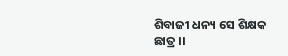ଶିବାଜୀ ଧନ୍ୟ ସେ ଶିକ୍ଷକ ଛାତ୍ର ।।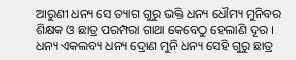ଆରୁଣୀ ଧନ୍ୟ ସେ ତ୍ୟାଗ ଗୁରୁ ଭକ୍ତି ଧନ୍ୟ ଧୌମ୍ୟ ମୁନିବର
ଶିକ୍ଷକ ଓ ଛାତ୍ର ପରମ୍ପରା ଗାଥା କେବେଠୁ ହେଲାଣି ଦୂର ।
ଧନ୍ୟ ଏକଲବ୍ୟ ଧନ୍ୟ ଦ୍ରୋଣ ମୁନି ଧନ୍ୟ ସେହି ଗୁରୁ ଛାତ୍ର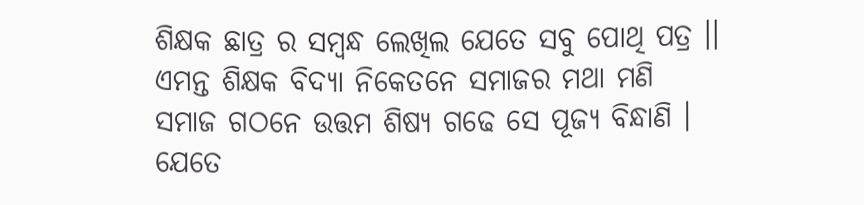ଶିକ୍ଷକ ଛାତ୍ର ର ସମ୍ଵନ୍ଧ ଲେଖିଲ ଯେତେ ସବୁ ପୋଥି ପତ୍ର ।।
ଏମନ୍ତ ଶିକ୍ଷକ ବିଦ୍ୟା ନିକେତନେ ସମାଜର ମଥା ମଣି
ସମାଜ ଗଠନେ ଉତ୍ତମ ଶିଷ୍ୟ ଗଢେ ସେ ପୂଜ୍ୟ ବିନ୍ଧାଣି ।
ଯେତେ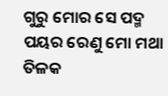ଗୁରୁ ମୋର ସେ ପଦ୍ମ ପୟର ରେଣୁ ମୋ ମଥା ତିଳକ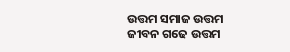ଉତ୍ତମ ସମାଜ ଉତ୍ତମ ଜୀବନ ଗଢେ ଉତ୍ତମ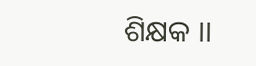ଶିକ୍ଷକ ।।